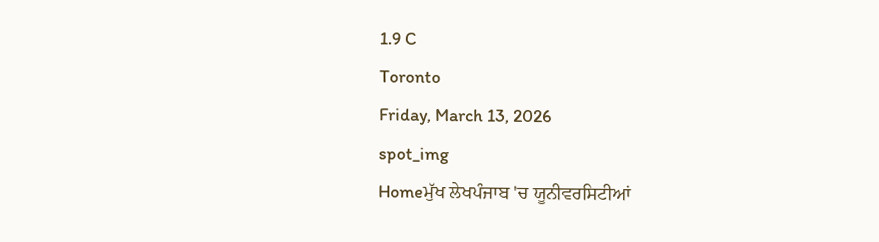1.9 C
Toronto
Friday, March 13, 2026
spot_img
Homeਮੁੱਖ ਲੇਖਪੰਜਾਬ 'ਚ ਯੂਨੀਵਰਸਿਟੀਆਂ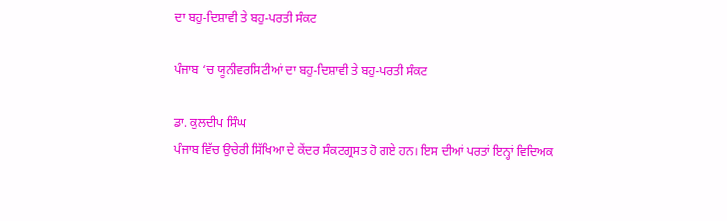ਦਾ ਬਹੁ-ਦਿਸ਼ਾਵੀ ਤੇ ਬਹੁ-ਪਰਤੀ ਸੰਕਟ

ਪੰਜਾਬ ‘ਚ ਯੂਨੀਵਰਸਿਟੀਆਂ ਦਾ ਬਹੁ-ਦਿਸ਼ਾਵੀ ਤੇ ਬਹੁ-ਪਰਤੀ ਸੰਕਟ

ਡਾ. ਕੁਲਦੀਪ ਸਿੰਘ
ਪੰਜਾਬ ਵਿੱਚ ਉਚੇਰੀ ਸਿੱਖਿਆ ਦੇ ਕੇਂਦਰ ਸੰਕਟਗ੍ਰਸਤ ਹੋ ਗਏ ਹਨ। ਇਸ ਦੀਆਂ ਪਰਤਾਂ ਇਨ੍ਹਾਂ ਵਿਦਿਅਕ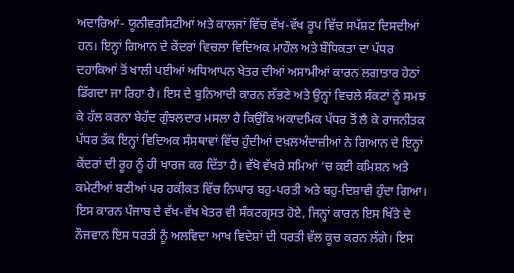ਅਦਾਰਿਆਂ- ਯੂਨੀਵਰਸਿਟੀਆਂ ਅਤੇ ਕਾਲਜਾਂ ਵਿੱਚ ਵੱਖ-ਵੱਖ ਰੂਪ ਵਿੱਚ ਸਪੱਸ਼ਟ ਦਿਸਦੀਆਂ ਹਨ। ਇਨ੍ਹਾਂ ਗਿਆਨ ਦੇ ਕੇਂਦਰਾਂ ਵਿਚਲਾ ਵਿਦਿਅਕ ਮਾਹੌਲ ਅਤੇ ਬੌਧਿਕਤਾ ਦਾ ਪੱਧਰ ਦਹਾਕਿਆਂ ਤੋਂ ਖਾਲੀ ਪਈਆਂ ਅਧਿਆਪਨ ਖੇਤਰ ਦੀਆਂ ਅਸਾਮੀਆਂ ਕਾਰਨ ਲਗਾਤਾਰ ਹੇਠਾਂ ਡਿੱਗਦਾ ਜਾ ਰਿਹਾ ਹੈ। ਇਸ ਦੇ ਬੁਨਿਆਦੀ ਕਾਰਨ ਲੱਭਣੇ ਅਤੇ ਉਨ੍ਹਾਂ ਵਿਚਲੇ ਸੰਕਟਾਂ ਨੂੰ ਸਮਝ ਕੇ ਹੱਲ ਕਰਨਾ ਬੇਹੱਦ ਗੁੰਝਲਦਾਰ ਮਸਲਾ ਹੈ ਕਿਉਂਕਿ ਅਕਾਦਮਿਕ ਪੱਧਰ ਤੋਂ ਲੈ ਕੇ ਰਾਜਨੀਤਕ ਪੱਧਰ ਤੱਕ ਇਨ੍ਹਾਂ ਵਿਦਿਅਕ ਸੰਸਥਾਵਾਂ ਵਿੱਚ ਹੁੰਦੀਆਂ ਦਖ਼ਲਅੰਦਾਜ਼ੀਆਂ ਨੇ ਗਿਆਨ ਦੇ ਇਨ੍ਹਾਂ ਕੇਂਦਰਾਂ ਦੀ ਰੂਹ ਨੂੰ ਹੀ ਖਾਰਜ ਕਰ ਦਿੱਤਾ ਹੈ। ਵੱਖੋ ਵੱਖਰੇ ਸਮਿਆਂ ‘ਚ ਕਈ ਕਮਿਸ਼ਨ ਅਤੇ ਕਮੇਟੀਆਂ ਬਣੀਆਂ ਪਰ ਹਕੀਕਤ ਵਿੱਚ ਨਿਘਾਰ ਬਹੁ-ਪਰਤੀ ਅਤੇ ਬਹੁ-ਦਿਸ਼ਾਵੀ ਹੁੰਦਾ ਗਿਆ। ਇਸ ਕਾਰਨ ਪੰਜਾਬ ਦੇ ਵੱਖ-ਵੱਖ ਖੇਤਰ ਵੀ ਸੰਕਟਗ੍ਰਸਤ ਹੋਏ, ਜਿਨ੍ਹਾਂ ਕਾਰਨ ਇਸ ਖਿੱਤੇ ਦੇ ਨੌਜਵਾਨ ਇਸ ਧਰਤੀ ਨੂੰ ਅਲਵਿਦਾ ਆਖ ਵਿਦੇਸ਼ਾਂ ਦੀ ਧਰਤੀ ਵੱਲ ਕੂਚ ਕਰਨ ਲੱਗੇ। ਇਸ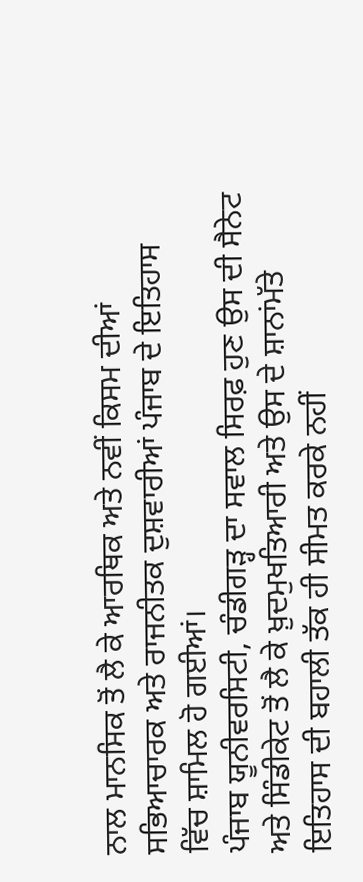ਨਾਲ ਮਾਨਸਿਕ ਤੋਂ ਲੈ ਕੇ ਆਰਥਿਕ ਅਤੇ ਨਵੀਂ ਕਿਸਮ ਦੀਆਂ ਸਭਿਆਚਾਰਕ ਅਤੇ ਰਾਜਨੀਤਕ ਦੁਸ਼ਵਾਰੀਆਂ ਪੰਜਾਬ ਦੇ ਇਤਿਹਾਸ ਵਿੱਚ ਸ਼ਾਮਿਲ ਹੋ ਗਈਆਂ।
ਪੰਜਾਬ ਯੂਨੀਵਰਸਿਟੀ, ਚੰਡੀਗੜ੍ਹ ਦਾ ਸਵਾਲ ਸਿਰਫ਼ ਹੁਣ ਉਸ ਦੀ ਸੈਨੇਟ ਅਤੇ ਸਿੰਡੀਕੇਟ ਤੋਂ ਲੈ ਕੇ ਖ਼ੁਦਮੁਖਤਿਆਰੀ ਅਤੇ ਉਸ ਦੇ ਸ਼ਾਨਾਂਮੱਤੇ ਇਤਿਹਾਸ ਦੀ ਬਹਾਲੀ ਤੱਕ ਹੀ ਸੀਮਤ ਕਰਕੇ ਨਹੀਂ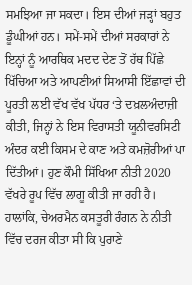ਸਮਝਿਆ ਜਾ ਸਕਦਾ। ਇਸ ਦੀਆਂ ਜੜ੍ਹਾਂ ਬਹੁਤ ਡੂੰਘੀਆਂ ਹਨ। ਸਮੇਂ-ਸਮੇਂ ਦੀਆਂ ਸਰਕਾਰਾਂ ਨੇ ਇਨ੍ਹਾਂ ਨੂੰ ਆਰਥਿਕ ਮਦਦ ਦੇਣ ਤੋਂ ਹੱਥ ਪਿੱਛੇ ਖਿੱਚਿਆ ਅਤੇ ਆਪਣੀਆਂ ਸਿਆਸੀ ਇੱਛਾਵਾਂ ਦੀ ਪੂਰਤੀ ਲਈ ਵੱਖ ਵੱਖ ਪੱਧਰ ‘ਤੇ ਦਖ਼ਲਅੰਦਾਜ਼ੀ ਕੀਤੀ, ਜਿਨ੍ਹਾਂ ਨੇ ਇਸ ਵਿਰਾਸਤੀ ਯੂਨੀਵਰਸਿਟੀ ਅੰਦਰ ਕਈ ਕਿਸਮ ਦੇ ਕਾਣ ਅਤੇ ਕਮਜ਼ੋਰੀਆਂ ਪਾ ਦਿੱਤੀਆਂ। ਹੁਣ ਕੌਮੀ ਸਿੱਖਿਆ ਨੀਤੀ 2020 ਵੱਖਰੇ ਰੂਪ ਵਿੱਚ ਲਾਗੂ ਕੀਤੀ ਜਾ ਰਹੀ ਹੈ। ਹਾਲਾਂਕਿ, ਚੇਅਰਮੈਨ ਕਸਤੂਰੀ ਰੰਗਨ ਨੇ ਨੀਤੀ ਵਿੱਚ ਦਰਜ ਕੀਤਾ ਸੀ ਕਿ ਪੁਰਾਣੇ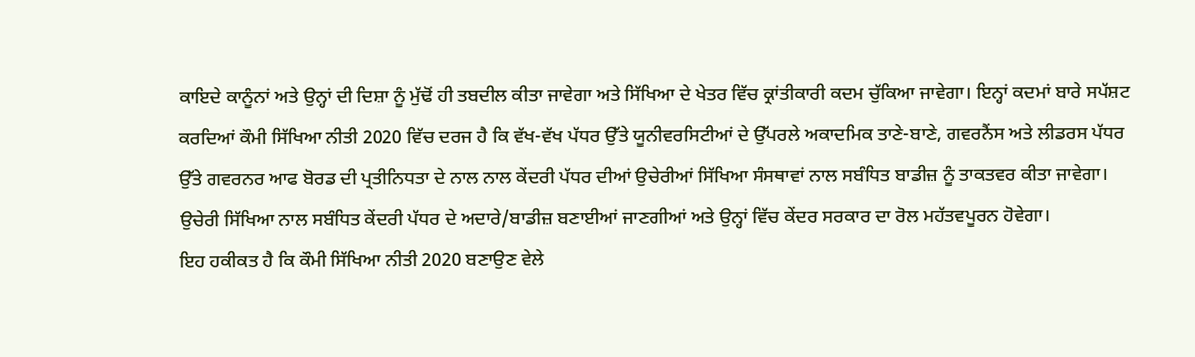ਕਾਇਦੇ ਕਾਨੂੰਨਾਂ ਅਤੇ ਉਨ੍ਹਾਂ ਦੀ ਦਿਸ਼ਾ ਨੂੰ ਮੁੱਢੋਂ ਹੀ ਤਬਦੀਲ ਕੀਤਾ ਜਾਵੇਗਾ ਅਤੇ ਸਿੱਖਿਆ ਦੇ ਖੇਤਰ ਵਿੱਚ ਕ੍ਰਾਂਤੀਕਾਰੀ ਕਦਮ ਚੁੱਕਿਆ ਜਾਵੇਗਾ। ਇਨ੍ਹਾਂ ਕਦਮਾਂ ਬਾਰੇ ਸਪੱਸ਼ਟ ਕਰਦਿਆਂ ਕੌਮੀ ਸਿੱਖਿਆ ਨੀਤੀ 2020 ਵਿੱਚ ਦਰਜ ਹੈ ਕਿ ਵੱਖ-ਵੱਖ ਪੱਧਰ ਉੱਤੇ ਯੂਨੀਵਰਸਿਟੀਆਂ ਦੇ ਉੱਪਰਲੇ ਅਕਾਦਮਿਕ ਤਾਣੇ-ਬਾਣੇ, ਗਵਰਨੈਂਸ ਅਤੇ ਲੀਡਰਸ ਪੱਧਰ ਉੱਤੇ ਗਵਰਨਰ ਆਫ ਬੋਰਡ ਦੀ ਪ੍ਰਤੀਨਿਧਤਾ ਦੇ ਨਾਲ ਨਾਲ ਕੇਂਦਰੀ ਪੱਧਰ ਦੀਆਂ ਉਚੇਰੀਆਂ ਸਿੱਖਿਆ ਸੰਸਥਾਵਾਂ ਨਾਲ ਸਬੰਧਿਤ ਬਾਡੀਜ਼ ਨੂੰ ਤਾਕਤਵਰ ਕੀਤਾ ਜਾਵੇਗਾ। ਉਚੇਰੀ ਸਿੱਖਿਆ ਨਾਲ ਸਬੰਧਿਤ ਕੇਂਦਰੀ ਪੱਧਰ ਦੇ ਅਦਾਰੇ/ਬਾਡੀਜ਼ ਬਣਾਈਆਂ ਜਾਣਗੀਆਂ ਅਤੇ ਉਨ੍ਹਾਂ ਵਿੱਚ ਕੇਂਦਰ ਸਰਕਾਰ ਦਾ ਰੋਲ ਮਹੱਤਵਪੂਰਨ ਹੋਵੇਗਾ।
ਇਹ ਹਕੀਕਤ ਹੈ ਕਿ ਕੌਮੀ ਸਿੱਖਿਆ ਨੀਤੀ 2020 ਬਣਾਉਣ ਵੇਲੇ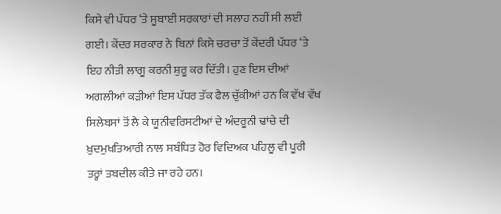ਕਿਸੇ ਵੀ ਪੱਧਰ ‘ਤੇ ਸੂਬਾਈ ਸਰਕਾਰਾਂ ਦੀ ਸਲਾਹ ਨਹੀਂ ਸੀ ਲਈ ਗਈ। ਕੇਂਦਰ ਸਰਕਾਰ ਨੇ ਬਿਨਾਂ ਕਿਸੇ ਚਰਚਾ ਤੋਂ ਕੇਂਦਰੀ ਪੱਧਰ ‘ਤੇ ਇਹ ਨੀਤੀ ਲਾਗੂ ਕਰਨੀ ਸ਼ੁਰੂ ਕਰ ਦਿੱਤੀ। ਹੁਣ ਇਸ ਦੀਆਂ ਅਗਲੀਆਂ ਕੜੀਆਂ ਇਸ ਪੱਧਰ ਤੱਕ ਫੈਲ ਚੁੱਕੀਆਂ ਹਨ ਕਿ ਵੱਖ ਵੱਖ ਸਿਲੇਬਸਾਂ ਤੋਂ ਲੈ ਕੇ ਯੂਨੀਵਰਿਸਟੀਆਂ ਦੇ ਅੰਦਰੂਨੀ ਢਾਂਚੇ ਦੀ ਖ਼ੁਦਮੁਖਤਿਆਰੀ ਨਾਲ ਸਬੰਧਿਤ ਹੋਰ ਵਿਦਿਅਕ ਪਹਿਲੂ ਵੀ ਪੂਰੀ ਤਰ੍ਹਾਂ ਤਬਦੀਲ ਕੀਤੇ ਜਾ ਰਹੇ ਹਨ।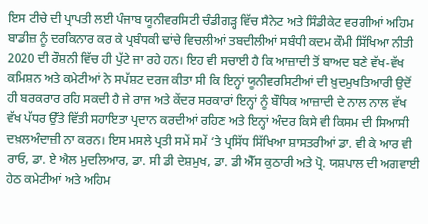ਇਸ ਟੀਚੇ ਦੀ ਪ੍ਰਾਪਤੀ ਲਈ ਪੰਜਾਬ ਯੂਨੀਵਰਸਿਟੀ ਚੰਡੀਗੜ੍ਹ ਵਿੱਚ ਸੈਨੇਟ ਅਤੇ ਸਿੰਡੀਕੇਟ ਵਰਗੀਆਂ ਅਹਿਮ ਬਾਡੀਜ਼ ਨੂੰ ਦਰਕਿਨਾਰ ਕਰ ਕੇ ਪ੍ਰਬੰਧਕੀ ਢਾਂਚੇ ਵਿਚਲੀਆਂ ਤਬਦੀਲੀਆਂ ਸਬੰਧੀ ਕਦਮ ਕੌਮੀ ਸਿੱਖਿਆ ਨੀਤੀ 2020 ਦੀ ਰੌਸ਼ਨੀ ਵਿੱਚ ਹੀ ਪੁੱਟੇ ਜਾ ਰਹੇ ਹਨ। ਇਹ ਵੀ ਸਚਾਈ ਹੈ ਕਿ ਆਜ਼ਾਦੀ ਤੋਂ ਬਾਅਦ ਬਣੇ ਵੱਖ-ਵੱਖ ਕਮਿਸ਼ਨ ਅਤੇ ਕਮੇਟੀਆਂ ਨੇ ਸਪੱਸ਼ਟ ਦਰਜ ਕੀਤਾ ਸੀ ਕਿ ਇਨ੍ਹਾਂ ਯੂਨੀਵਰਸਿਟੀਆਂ ਦੀ ਖ਼ੁਦਮੁਖਤਿਆਰੀ ਉਦੋਂ ਹੀ ਬਰਕਰਾਰ ਰਹਿ ਸਕਦੀ ਹੈ ਜੇ ਰਾਜ ਅਤੇ ਕੇਂਦਰ ਸਰਕਾਰਾਂ ਇਨ੍ਹਾਂ ਨੂੰ ਬੌਧਿਕ ਆਜ਼ਾਦੀ ਦੇ ਨਾਲ ਨਾਲ ਵੱਖ ਵੱਖ ਪੱਧਰ ਉੱਤੇ ਵਿੱਤੀ ਸਹਾਇਤਾ ਪ੍ਰਦਾਨ ਕਰਦੀਆਂ ਰਹਿਣ ਅਤੇ ਇਨ੍ਹਾਂ ਅੰਦਰ ਕਿਸੇ ਵੀ ਕਿਸਮ ਦੀ ਸਿਆਸੀ ਦਖ਼ਲਅੰਦਾਜ਼ੀ ਨਾ ਕਰਨ। ਇਸ ਮਸਲੇ ਪ੍ਰਤੀ ਸਮੇਂ ਸਮੇਂ ‘ਤੇ ਪ੍ਰਸਿੱਧ ਸਿੱਖਿਆ ਸ਼ਾਸਤਰੀਆਂ ਡਾ. ਵੀ ਕੇ ਆਰ ਵੀ ਰਾਓ, ਡਾ. ਏ ਐਲ ਮੁਦਲਿਆਰ, ਡਾ. ਸੀ ਡੀ ਦੇਸ਼ਮੁਖ, ਡਾ. ਡੀ ਐੱਸ ਕੁਠਾਰੀ ਅਤੇ ਪ੍ਰੋ. ਯਸ਼ਪਾਲ ਦੀ ਅਗਵਾਈ ਹੇਠ ਕਮੇਟੀਆਂ ਅਤੇ ਅਹਿਮ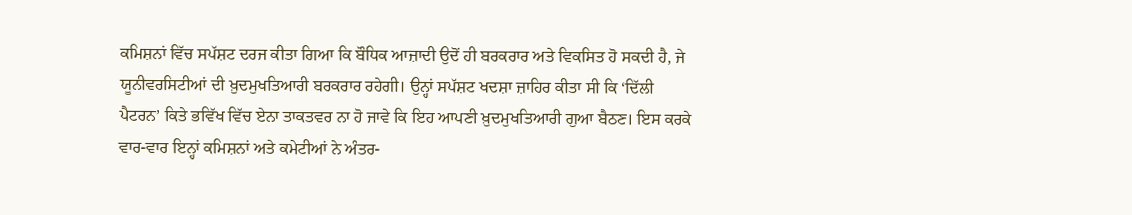ਕਮਿਸ਼ਨਾਂ ਵਿੱਚ ਸਪੱਸ਼ਟ ਦਰਜ ਕੀਤਾ ਗਿਆ ਕਿ ਬੌਧਿਕ ਆਜ਼ਾਦੀ ਉਦੋਂ ਹੀ ਬਰਕਰਾਰ ਅਤੇ ਵਿਕਸਿਤ ਹੋ ਸਕਦੀ ਹੈ, ਜੇ ਯੂਨੀਵਰਸਿਟੀਆਂ ਦੀ ਖ਼ੁਦਮੁਖਤਿਆਰੀ ਬਰਕਰਾਰ ਰਹੇਗੀ। ਉਨ੍ਹਾਂ ਸਪੱਸ਼ਟ ਖਦਸ਼ਾ ਜ਼ਾਹਿਰ ਕੀਤਾ ਸੀ ਕਿ ‘ਦਿੱਲੀ ਪੈਟਰਨ’ ਕਿਤੇ ਭਵਿੱਖ ਵਿੱਚ ਏਨਾ ਤਾਕਤਵਰ ਨਾ ਹੋ ਜਾਵੇ ਕਿ ਇਹ ਆਪਣੀ ਖ਼ੁਦਮੁਖਤਿਆਰੀ ਗੁਆ ਬੈਠਣ। ਇਸ ਕਰਕੇ ਵਾਰ-ਵਾਰ ਇਨ੍ਹਾਂ ਕਮਿਸ਼ਨਾਂ ਅਤੇ ਕਮੇਟੀਆਂ ਨੇ ਅੰਤਰ-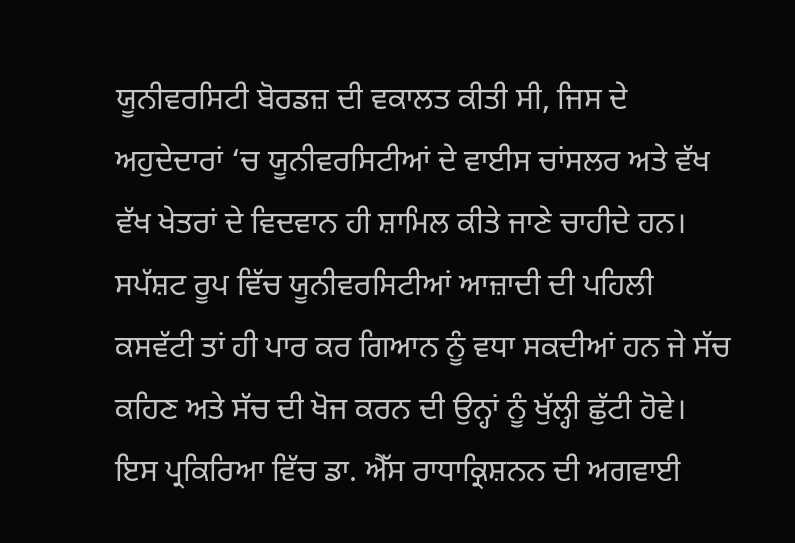ਯੂਨੀਵਰਸਿਟੀ ਬੋਰਡਜ਼ ਦੀ ਵਕਾਲਤ ਕੀਤੀ ਸੀ, ਜਿਸ ਦੇ ਅਹੁਦੇਦਾਰਾਂ ‘ਚ ਯੂਨੀਵਰਸਿਟੀਆਂ ਦੇ ਵਾਈਸ ਚਾਂਸਲਰ ਅਤੇ ਵੱਖ ਵੱਖ ਖੇਤਰਾਂ ਦੇ ਵਿਦਵਾਨ ਹੀ ਸ਼ਾਮਿਲ ਕੀਤੇ ਜਾਣੇ ਚਾਹੀਦੇ ਹਨ। ਸਪੱਸ਼ਟ ਰੂਪ ਵਿੱਚ ਯੂਨੀਵਰਸਿਟੀਆਂ ਆਜ਼ਾਦੀ ਦੀ ਪਹਿਲੀ ਕਸਵੱਟੀ ਤਾਂ ਹੀ ਪਾਰ ਕਰ ਗਿਆਨ ਨੂੰ ਵਧਾ ਸਕਦੀਆਂ ਹਨ ਜੇ ਸੱਚ ਕਹਿਣ ਅਤੇ ਸੱਚ ਦੀ ਖੋਜ ਕਰਨ ਦੀ ਉਨ੍ਹਾਂ ਨੂੰ ਖੁੱਲ੍ਹੀ ਛੁੱਟੀ ਹੋਵੇ।
ਇਸ ਪ੍ਰਕਿਰਿਆ ਵਿੱਚ ਡਾ. ਐੱਸ ਰਾਧਾਕ੍ਰਿਸ਼ਨਨ ਦੀ ਅਗਵਾਈ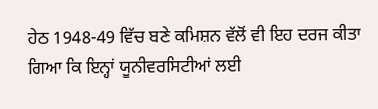ਹੇਠ 1948-49 ਵਿੱਚ ਬਣੇ ਕਮਿਸ਼ਨ ਵੱਲੋਂ ਵੀ ਇਹ ਦਰਜ ਕੀਤਾ ਗਿਆ ਕਿ ਇਨ੍ਹਾਂ ਯੂਨੀਵਰਸਿਟੀਆਂ ਲਈ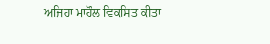ਅਜਿਹਾ ਮਾਹੌਲ ਵਿਕਸਿਤ ਕੀਤਾ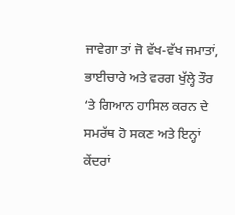ਜਾਵੇਗਾ ਤਾਂ ਜੋ ਵੱਖ-ਵੱਖ ਜਮਾਤਾਂ, ਭਾਈਚਾਰੇ ਅਤੇ ਵਰਗ ਖੁੱਲ੍ਹੇ ਤੌਰ ‘ਤੇ ਗਿਆਨ ਹਾਸਿਲ ਕਰਨ ਦੇ ਸਮਰੱਥ ਹੋ ਸਕਣ ਅਤੇ ਇਨ੍ਹਾਂ ਕੇਂਦਰਾਂ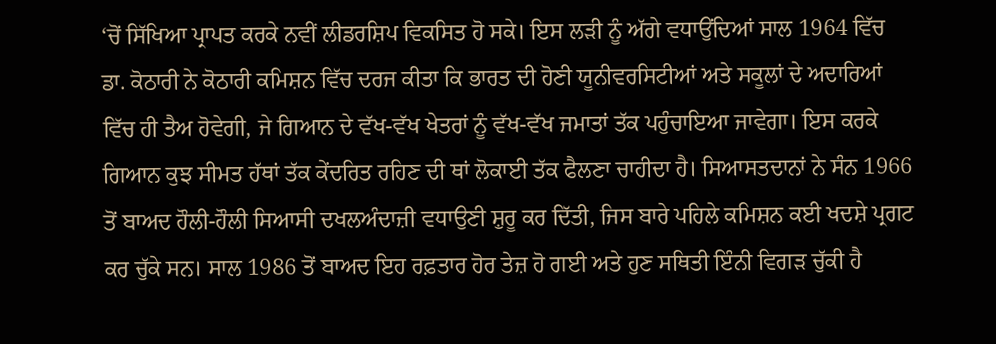‘ਚੋਂ ਸਿੱਖਿਆ ਪ੍ਰਾਪਤ ਕਰਕੇ ਨਵੀਂ ਲੀਡਰਸ਼ਿਪ ਵਿਕਸਿਤ ਹੋ ਸਕੇ। ਇਸ ਲੜੀ ਨੂੰ ਅੱਗੇ ਵਧਾਉਂਦਿਆਂ ਸਾਲ 1964 ਵਿੱਚ ਡਾ. ਕੋਠਾਰੀ ਨੇ ਕੋਠਾਰੀ ਕਮਿਸ਼ਨ ਵਿੱਚ ਦਰਜ ਕੀਤਾ ਕਿ ਭਾਰਤ ਦੀ ਹੋਣੀ ਯੂਨੀਵਰਸਿਟੀਆਂ ਅਤੇ ਸਕੂਲਾਂ ਦੇ ਅਦਾਰਿਆਂ ਵਿੱਚ ਹੀ ਤੈਅ ਹੋਵੇਗੀ, ਜੇ ਗਿਆਨ ਦੇ ਵੱਖ-ਵੱਖ ਖੇਤਰਾਂ ਨੂੰ ਵੱਖ-ਵੱਖ ਜਮਾਤਾਂ ਤੱਕ ਪਹੁੰਚਾਇਆ ਜਾਵੇਗਾ। ਇਸ ਕਰਕੇ ਗਿਆਨ ਕੁਝ ਸੀਮਤ ਹੱਥਾਂ ਤੱਕ ਕੇਂਦਰਿਤ ਰਹਿਣ ਦੀ ਥਾਂ ਲੋਕਾਈ ਤੱਕ ਫੈਲਣਾ ਚਾਹੀਦਾ ਹੈ। ਸਿਆਸਤਦਾਨਾਂ ਨੇ ਸੰਨ 1966 ਤੋਂ ਬਾਅਦ ਹੌਲੀ-ਹੌਲੀ ਸਿਆਸੀ ਦਖਲਅੰਦਾਜ਼ੀ ਵਧਾਉਣੀ ਸ਼ੁਰੂ ਕਰ ਦਿੱਤੀ, ਜਿਸ ਬਾਰੇ ਪਹਿਲੇ ਕਮਿਸ਼ਨ ਕਈ ਖਦਸ਼ੇ ਪ੍ਰਗਟ ਕਰ ਚੁੱਕੇ ਸਨ। ਸਾਲ 1986 ਤੋਂ ਬਾਅਦ ਇਹ ਰਫ਼ਤਾਰ ਹੋਰ ਤੇਜ਼ ਹੋ ਗਈ ਅਤੇ ਹੁਣ ਸਥਿਤੀ ਇੰਨੀ ਵਿਗੜ ਚੁੱਕੀ ਹੈ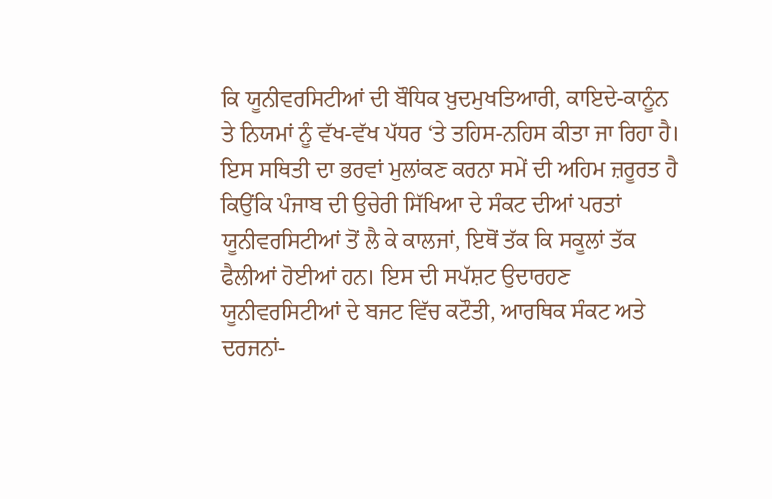ਕਿ ਯੂਨੀਵਰਸਿਟੀਆਂ ਦੀ ਬੌਧਿਕ ਖ਼ੁਦਮੁਖਤਿਆਰੀ, ਕਾਇਦੇ-ਕਾਨੂੰਨ ਤੇ ਨਿਯਮਾਂ ਨੂੰ ਵੱਖ-ਵੱਖ ਪੱਧਰ ‘ਤੇ ਤਹਿਸ-ਨਹਿਸ ਕੀਤਾ ਜਾ ਰਿਹਾ ਹੈ।
ਇਸ ਸਥਿਤੀ ਦਾ ਭਰਵਾਂ ਮੁਲਾਂਕਣ ਕਰਨਾ ਸਮੇਂ ਦੀ ਅਹਿਮ ਜ਼ਰੂਰਤ ਹੈ ਕਿਉਂਕਿ ਪੰਜਾਬ ਦੀ ਉਚੇਰੀ ਸਿੱਖਿਆ ਦੇ ਸੰਕਟ ਦੀਆਂ ਪਰਤਾਂ ਯੂਨੀਵਰਸਿਟੀਆਂ ਤੋਂ ਲੈ ਕੇ ਕਾਲਜਾਂ, ਇਥੋਂ ਤੱਕ ਕਿ ਸਕੂਲਾਂ ਤੱਕ ਫੈਲੀਆਂ ਹੋਈਆਂ ਹਨ। ਇਸ ਦੀ ਸਪੱਸ਼ਟ ਉਦਾਰਹਣ ਯੂਨੀਵਰਸਿਟੀਆਂ ਦੇ ਬਜਟ ਵਿੱਚ ਕਟੌਤੀ, ਆਰਥਿਕ ਸੰਕਟ ਅਤੇ ਦਰਜਨਾਂ-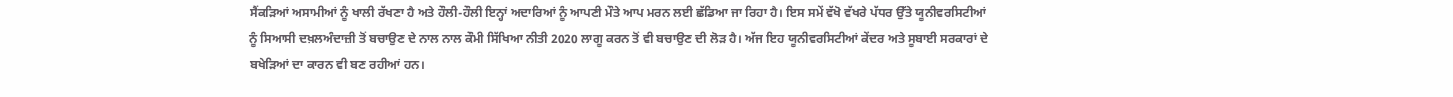ਸੈਂਕੜਿਆਂ ਅਸਾਮੀਆਂ ਨੂੰ ਖਾਲੀ ਰੱਖਣਾ ਹੈ ਅਤੇ ਹੌਲੀ-ਹੌਲੀ ਇਨ੍ਹਾਂ ਅਦਾਰਿਆਂ ਨੂੰ ਆਪਣੀ ਮੌਤੇ ਆਪ ਮਰਨ ਲਈ ਛੱਡਿਆ ਜਾ ਰਿਹਾ ਹੈ। ਇਸ ਸਮੇਂ ਵੱਖੋ ਵੱਖਰੇ ਪੱਧਰ ਉੱਤੇ ਯੂਨੀਵਰਸਿਟੀਆਂ ਨੂੰ ਸਿਆਸੀ ਦਖ਼ਲਅੰਦਾਜ਼ੀ ਤੋਂ ਬਚਾਉਣ ਦੇ ਨਾਲ ਨਾਲ ਕੌਮੀ ਸਿੱਖਿਆ ਨੀਤੀ 2020 ਲਾਗੂ ਕਰਨ ਤੋਂ ਵੀ ਬਚਾਉਣ ਦੀ ਲੋੜ ਹੈ। ਅੱਜ ਇਹ ਯੂਨੀਵਰਸਿਟੀਆਂ ਕੇਂਦਰ ਅਤੇ ਸੂਬਾਈ ਸਰਕਾਰਾਂ ਦੇ ਬਖੇੜਿਆਂ ਦਾ ਕਾਰਨ ਵੀ ਬਣ ਰਹੀਆਂ ਹਨ।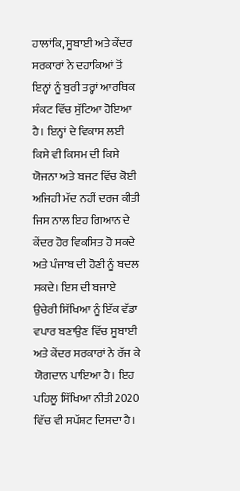ਹਾਲਾਂਕਿ, ਸੂਬਾਈ ਅਤੇ ਕੇਂਦਰ ਸਰਕਾਰਾਂ ਨੇ ਦਹਾਕਿਆਂ ਤੋਂ ਇਨ੍ਹਾਂ ਨੂੰ ਬੁਰੀ ਤਰ੍ਹਾਂ ਆਰਥਿਕ ਸੰਕਟ ਵਿੱਚ ਸੁੱਟਿਆ ਹੋਇਆ ਹੈ। ਇਨ੍ਹਾਂ ਦੇ ਵਿਕਾਸ ਲਈ ਕਿਸੇ ਵੀ ਕਿਸਮ ਦੀ ਕਿਸੇ ਯੋਜਨਾ ਅਤੇ ਬਜਟ ਵਿੱਚ ਕੋਈ ਅਜਿਹੀ ਮੱਦ ਨਹੀਂ ਦਰਜ ਕੀਤੀ ਜਿਸ ਨਾਲ ਇਹ ਗਿਆਨ ਦੇ ਕੇਂਦਰ ਹੋਰ ਵਿਕਸਿਤ ਹੋ ਸਕਦੇ ਅਤੇ ਪੰਜਾਬ ਦੀ ਹੋਣੀ ਨੂੰ ਬਦਲ ਸਕਦੇ। ਇਸ ਦੀ ਬਜਾਏ ਉਚੇਰੀ ਸਿੱਖਿਆ ਨੂੰ ਇੱਕ ਵੱਡਾ ਵਪਾਰ ਬਣਾਉਣ ਵਿੱਚ ਸੂਬਾਈ ਅਤੇ ਕੇਂਦਰ ਸਰਕਾਰਾਂ ਨੇ ਰੱਜ ਕੇ ਯੋਗਦਾਨ ਪਾਇਆ ਹੈ। ਇਹ ਪਹਿਲੂ ਸਿੱਖਿਆ ਨੀਤੀ 2020 ਵਿੱਚ ਵੀ ਸਪੱਸ਼ਟ ਦਿਸਦਾ ਹੈ।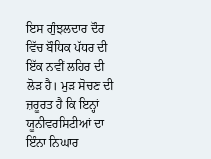ਇਸ ਗੁੰਝਲਦਾਰ ਦੌਰ ਵਿੱਚ ਬੌਧਿਕ ਪੱਧਰ ਦੀ ਇੱਕ ਨਵੀਂ ਲਹਿਰ ਦੀ ਲੋੜ ਹੈ। ਮੁੜ ਸੋਚਣ ਦੀ ਜ਼ਰੂਰਤ ਹੈ ਕਿ ਇਨ੍ਹਾਂ ਯੂਨੀਵਰਸਿਟੀਆਂ ਦਾ ਇੰਨਾ ਨਿਘਾਰ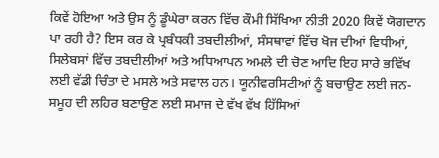ਕਿਵੇਂ ਹੋਇਆ ਅਤੇ ਉਸ ਨੂੰ ਡੂੰਘੇਰਾ ਕਰਨ ਵਿੱਚ ਕੌਮੀ ਸਿੱਖਿਆ ਨੀਤੀ 2020 ਕਿਵੇਂ ਯੋਗਦਾਨ ਪਾ ਰਹੀ ਹੈ? ਇਸ ਕਰ ਕੇ ਪ੍ਰਬੰਧਕੀ ਤਬਦੀਲੀਆਂ, ਸੰਸਥਾਵਾਂ ਵਿੱਚ ਖੋਜ ਦੀਆਂ ਵਿਧੀਆਂ, ਸਿਲੇਬਸਾਂ ਵਿੱਚ ਤਬਦੀਲੀਆਂ ਅਤੇ ਅਧਿਆਪਨ ਅਮਲੇ ਦੀ ਚੋਣ ਆਦਿ ਇਹ ਸਾਰੇ ਭਵਿੱਖ ਲਈ ਵੱਡੀ ਚਿੰਤਾ ਦੇ ਮਸਲੇ ਅਤੇ ਸਵਾਲ ਹਨ। ਯੂਨੀਵਰਸਿਟੀਆਂ ਨੂੰ ਬਚਾਉਣ ਲਈ ਜਨ-ਸਮੂਹ ਦੀ ਲਹਿਰ ਬਣਾਉਣ ਲਈ ਸਮਾਜ ਦੇ ਵੱਖ ਵੱਖ ਹਿੱਸਿਆਂ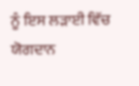ਨੂੰ ਇਸ ਲੜਾਈ ਵਿੱਚ ਯੋਗਦਾਨ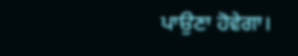ਪਾਉਣਾ ਹੋਵੇਗਾ।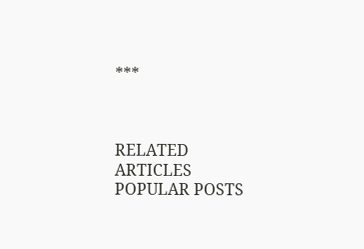***



RELATED ARTICLES
POPULAR POSTS